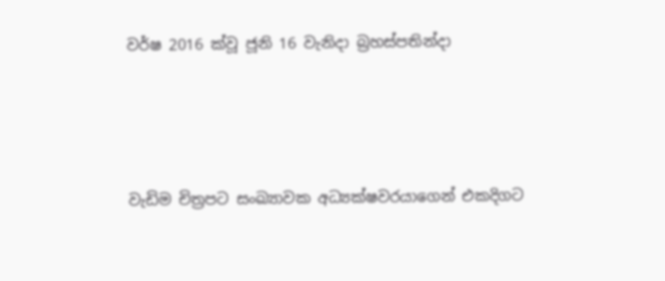වර්ෂ 2016 ක්වූ ජූනි 16 වැනිදා බ්‍රහස්පතින්දා




වැඩිම චිත්‍රපට සංඛ්‍යාවක අධ්‍යක්ෂවරයාගෙන් එකදිගට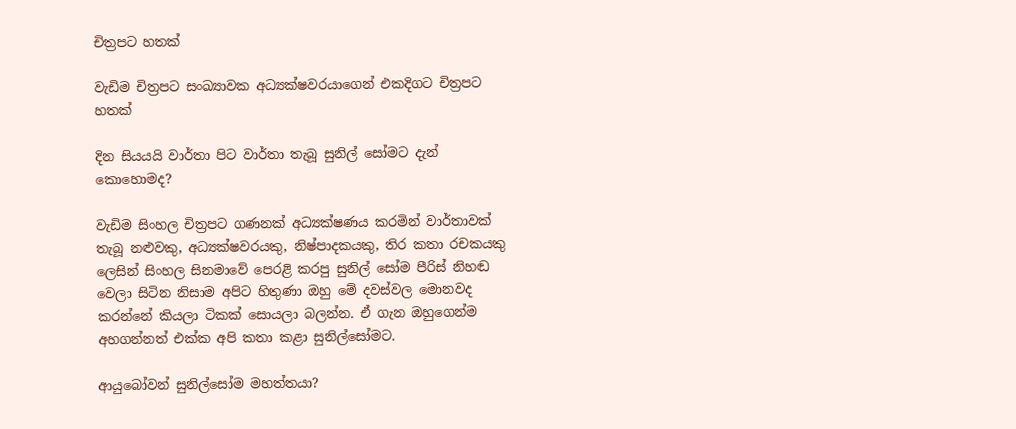චිත්‍රපට හතක්

වැඩිම චිත්‍රපට සංඛ්‍යාවක අධ්‍යක්ෂවරයාගෙන් එකදිගට චිත්‍රපට හතක්

දින සියයයි වාර්තා පිට වාර්තා තැබූ සුනිල් සෝමට දැන් කොහොමද?

වැඩිම සිංහල චිත්‍රපට ගණනක් අධ්‍යක්ෂණය කරමින් වාර්තාවක් තැබූ නළුවකු, අධ්‍යක්ෂවරයකු, නිෂ්පාදකයකු, තිර කතා රචකයකු ලෙසින් සිංහල සිනමාවේ පෙරළි කරපු සුනිල් සෝම පීරිස් නිහඬ වෙලා සිටින නිසාම අපිට හිතුණා ඔහු මේ දවස්වල මොනවද කරන්නේ කියලා ටිකක් සොයලා බලන්න. ඒ ගැන ඔහුගෙන්ම අහගන්නත් එක්ක අපි කතා කළා සුනිල්සෝමට.

ආයුබෝවන් සුනිල්සෝම මහත්තයා?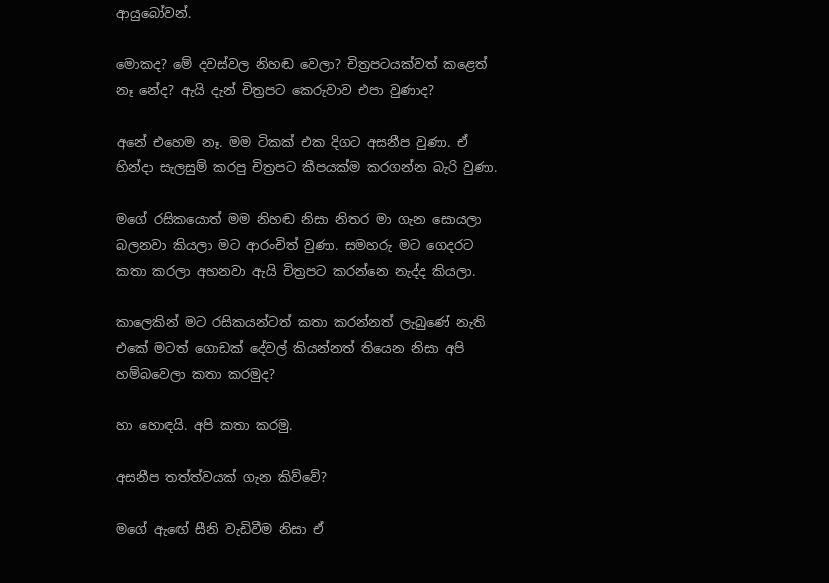ආයුබෝවන්.

මොකද? මේ දවස්වල නිහඬ වෙලා? චිත්‍රපටයක්වත් කළෙත් නෑ නේද? ඇයි දැන් චිත්‍රපට කෙරුවාව එපා වුණාද?

අනේ එහෙම නෑ. මම ටිකක් එක දිගට අසනීප වුණා. ඒ හින්දා සැලසුම් කරපු චිත්‍රපට කීපයක්ම කරගන්න බැරි වුණා.

මගේ රසිකයොත් මම නිහඬ නිසා නිතර මා ගැන සොයලා බලනවා කියලා මට ආරංචිත් වුණා. සමහරු මට ගෙදරට කතා කරලා අහනවා ඇයි චිත්‍රපට කරන්නෙ නැද්ද කියලා.

කාලෙකින් මට රසිකයන්ටත් කතා කරන්නත් ලැබුණේ නැති එකේ මටත් ගොඩක් දේවල් කියන්නත් තියෙන නිසා අපි හම්බවෙලා කතා කරමුද?

හා හොඳයි. අපි කතා කරමු.

අසනීප තත්ත්වයක් ගැන කිව්වේ?

මගේ ඇඟේ සීනි වැඩිවීම නිසා ඒ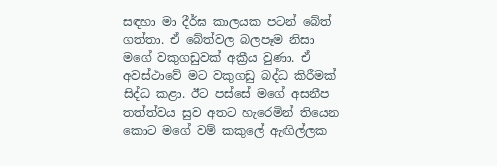සඳහා මා දීර්ඝ කාලයක පටන් බේත් ගත්තා. ඒ බේත්වල බලපෑම නිසා මගේ වකුගඩුවක් අක්‍රීය වුණා. ඒ අවස්ථාවේ මට වකුගඩු බද්ධ කිරීමක් සිද්ධ කළා. ඊට පස්සේ මගේ අසනීප තත්ත්වය සුව අතට හැරෙමින් තියෙන කොට මගේ වම් කකුලේ ඇඟිල්ලක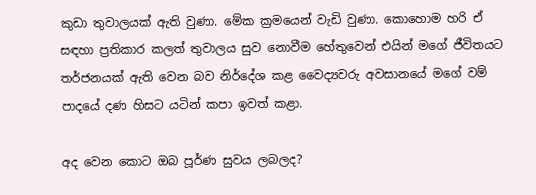කුඩා තුවාලයක් ඇති වුණා. මේක ක්‍රමයෙන් වැඩි වුණා. කොහොම හරි ඒ සඳහා ප්‍රතිකාර කලත් තුවාලය සුව නොවීම හේතුවෙන් එයින් මගේ ජීවිතයට තර්ජනයක් ඇති වෙන බව නිර්දේශ කළ වෛද්‍යවරු අවසානයේ මගේ වම් පාදයේ දණ හිසට යටින් කපා ඉවත් කළා.

අද වෙන කොට ඔබ පූර්ණ සුවය ලබලද?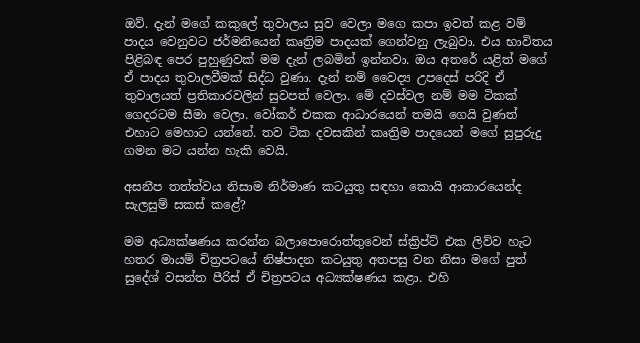ඔව්. දැන් මගේ කකුලේ තුවාලය සුව වෙලා මගෙ කපා ඉවත් කළ වම් පාදය වෙනුවට ජර්මනියෙන් කෘත්‍රිම පාදයක් ගෙන්වනු ලැබුවා. එය භාවිතය පිළිබඳ පෙර පුහුණුවක් මම දැන් ලබමින් ඉන්නවා. ඔය අතරේ යළිත් මගේ ඒ පාදය තුවාලවීමක් සිද්ධ වුණා. දැන් නම් වෛද්‍ය උපදෙස් පරිදි ඒ තුවාලයත් ප්‍රතිකාරවලින් සුවපත් වෙලා. මේ දවස්වල නම් මම ටිකක් ගෙදරටම සීමා වෙලා. වෝකර් එකක ආධාරයෙන් තමයි ගෙයි වුණත් එහාට මෙහාට යන්නේ. තව ටික දවසකින් කෘත්‍රිම පාදයෙන් මගේ සුපුරුදු ගමන මට යන්න හැකි වෙයි.

අසනීප තත්ත්වය නිසාම නිර්මාණ කටයුතු සඳහා කොයි ආකාරයෙන්ද සැලසුම් සකස් කළේ?

මම අධ්‍යක්ෂණය කරන්න බලාපොරොත්තුවෙන් ස්ක්‍රිප්ට් එක ලිව්ව හැට හතර මායම් චිත්‍රපටයේ නිෂ්පාදන කටයුතු අතපසු වන නිසා මගේ පුත් සුදේශ් වසන්ත පීරිස් ඒ චිත්‍රපටය අධ්‍යක්ෂණය කළා. එහි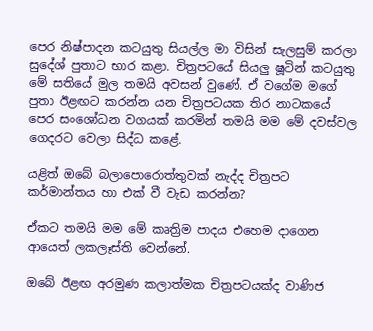පෙර නිෂ්පාදන කටයුතු සියල්ල මා විසින් සැලසුම් කරලා සුදේශ් පුතාට භාර කළා. චිත්‍රපටයේ සියලු ෂූටින් කටයුතු මේ සතියේ මුල තමයි අවසන් වුණේ. ඒ වගේම මගේ පුතා ඊළඟට කරන්න යන චිත්‍රපටයක තිර නාටකයේ පෙර සංශෝධන වගයක් කරමින් තමයි මම මේ දවස්වල ගෙදරට වෙලා සිද්ධ කළේ.

යළිත් ඔබේ බලාපොරොත්තුවක් නැද්ද චිත්‍රපට කර්මාන්තය හා එක් වී වැඩ කරන්න?

ඒකට තමයි මම මේ කෘත්‍රිම පාදය එහෙම දාගෙන ආයෙත් ලකලෑස්ති වෙන්නේ.

ඔබේ ඊළඟ අරමුණ කලාත්මක චිත්‍රපටයක්ද වාණිජ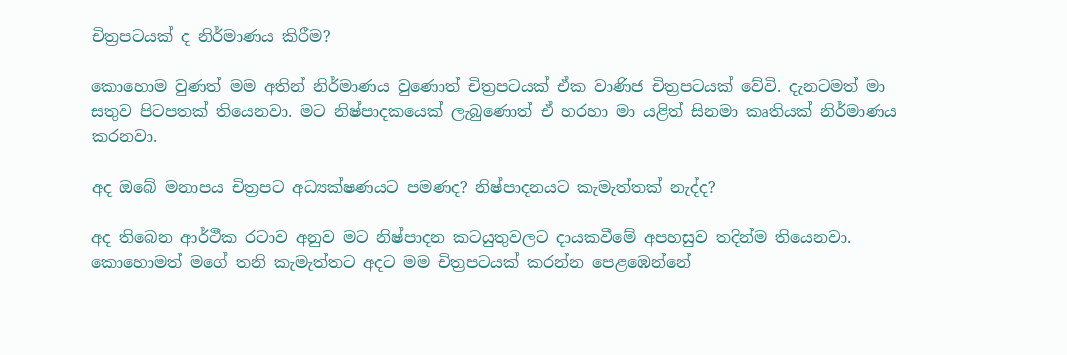චිත්‍රපටයක් ද නිර්මාණය කිරීම?

කොහොම වුණත් මම අතින් නිර්මාණය වුණොත් චිත්‍රපටයක් ඒක වාණිජ චිත්‍රපටයක් වේවි. දැනටමත් මා සතුව පිටපතක් තියෙනවා. මට නිෂ්පාදකයෙක් ලැබුණොත් ඒ හරහා මා යළිත් සිනමා කෘතියක් නිර්මාණය කරනවා.

අද ඔබේ මනාපය චිත්‍රපට අධ්‍යක්ෂණයට පමණද? නිෂ්පාදනයට කැමැත්තක් නැද්ද?

අද තිබෙන ආර්ථීක රටාව අනුව මට නිෂ්පාදන කටයුතුවලට දායකවීමේ අපහසුව තදින්ම තියෙනවා. කොහොමත් මගේ තනි කැමැත්තට අදට මම චිත්‍රපටයක් කරන්න පෙළඹෙන්නේ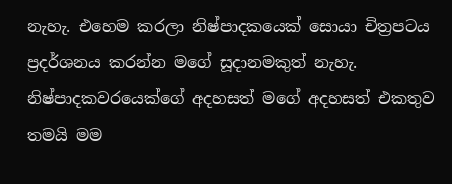නැහැ. එහෙම කරලා නිෂ්පාදකයෙක් සොයා චිත්‍රපටය ප්‍රදර්ශනය කරන්න මගේ සූදානමකුත් නැහැ. නිෂ්පාදකවරයෙක්ගේ අදහසත් මගේ අදහසත් එකතුව තමයි මම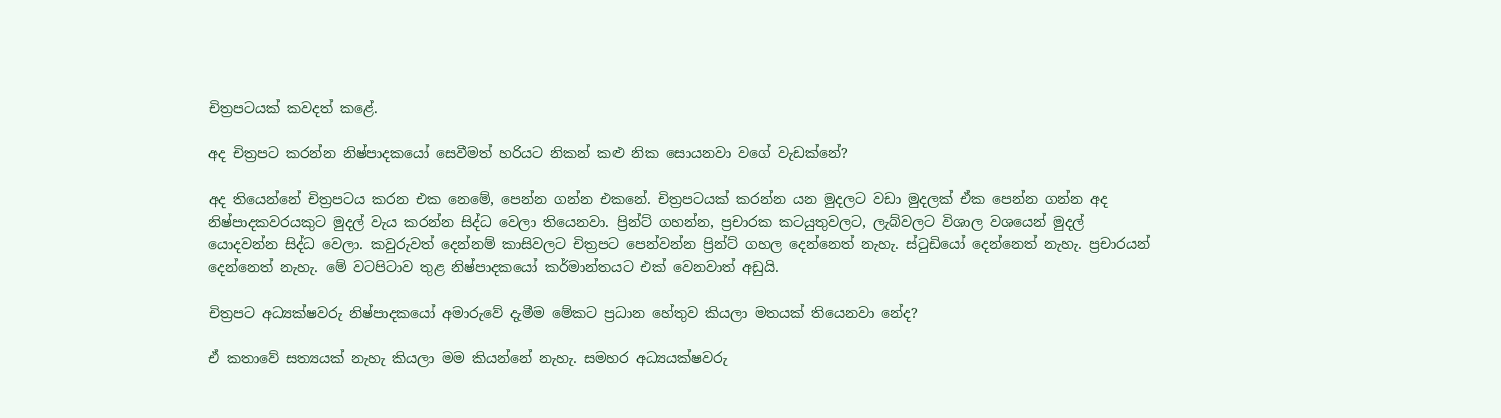චිත්‍රපටයක් කවදත් කළේ.

අද චිත්‍රපට කරන්න නිෂ්පාදකයෝ සෙවීමත් හරියට නිකන් කළු නික සොයනවා වගේ වැඩක්නේ?

අද තියෙන්නේ චිත්‍රපටය කරන එක නෙමේ, පෙන්න ගන්න එකනේ. චිත්‍රපටයක් කරන්න යන මුදලට වඩා මුදලක් ඒක පෙන්න ගන්න අද නිෂ්පාදකවරයකුට මුදල් වැය කරන්න සිද්ධ වෙලා තියෙනවා. ප්‍රින්ට් ගහන්න, ප්‍රචාරක කටයුතුවලට, ලැබ්වලට විශාල වශයෙන් මුදල් යොදවන්න සිද්ධ වෙලා. කවුරුවත් දෙන්නම් කාසිවලට චිත්‍රපට පෙන්වන්න ප්‍රින්ට් ගහල දෙන්නෙත් නැහැ. ස්ටුඩියෝ දෙන්නෙත් නැහැ. ප්‍රචාරයන් දෙන්නෙත් නැහැ. මේ වටපිටාව තුළ නිෂ්පාදකයෝ කර්මාන්තයට එක් වෙනවාත් අඩුයි.

චිත්‍රපට අධ්‍යක්ෂවරු නිෂ්පාදකයෝ අමාරුවේ දැමීම මේකට ප්‍රධාන හේතුව කියලා මතයක් තියෙනවා නේද?

ඒ කතාවේ සත්‍යයක් නැහැ කියලා මම කියන්නේ නැහැ. සමහර අධ්‍යයක්ෂවරු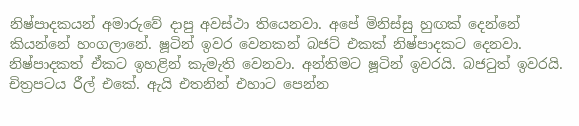නිෂ්පාදකයන් අමාරුවේ දාපු අවස්ථා තියෙනවා. අපේ මිනිස්සු හුඟක් දෙන්නේ කියන්නේ හංගලානේ. ෂූටින් ඉවර වෙනකන් බජට් එකක් නිෂ්පාදකට දෙනවා. නිෂ්පාදකත් ඒකට ඉහළින් කැමැති වෙනවා. අන්තිමට ෂූටින් ඉවරයි. බජටුත් ඉවරයි. චිත්‍රපටය රීල් එකේ. ඇයි එතනින් එහාට පෙන්න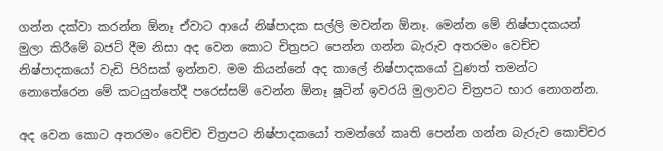ගන්න දක්වා කරන්න ඕනෑ ඒවාට ආයේ නිෂ්පාදක සල්ලි මවන්න ඕනෑ. මෙන්න මේ නිෂ්පාදකයන් මුලා කිරීමේ බජට් දීම නිසා අද වෙන කොට චිත්‍රපට පෙන්න ගන්න බැරුව අතරමං වෙච්ච නිෂ්පාදකයෝ වැඩි පිරිසක් ඉන්නව. මම කියන්නේ අද කාලේ නිෂ්පාදකයෝ වුණත් තමන්ට නොතේරෙන මේ කටයුත්තේදී පරෙස්සම් වෙන්න ඕනෑ ෂූටින් ඉවරයි මුලාවට චිත්‍රපට භාර නොගන්න.

අද වෙන කොට අතරමං වෙච්ච චිත්‍රපට නිෂ්පාදකයෝ තමන්ගේ කෘති පෙන්න ගන්න බැරුව කොච්චර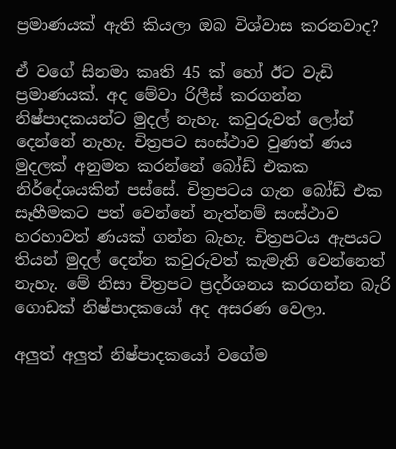ප්‍රමාණයක් ඇති කියලා ඔබ විශ්වාස කරනවාද?

ඒ වගේ සිනමා කෘති 45 ක් හෝ ඊට වැඩි ප්‍රමාණයක්. අද මේවා රිලීස් කරගන්න නිෂ්පාදකයන්ට මුදල් නැහැ. කවුරුවත් ලෝන් දෙන්නේ නැහැ. චිත්‍රපට සංස්ථාව වුණත් ණය මුදලක් අනුමත කරන්නේ බෝඩ් එකක නිර්දේශයකින් පස්සේ. චිත්‍රපටය ගැන බෝඩ් එක සෑහීමකට පත් වෙන්නේ නැත්නම් සංස්ථාව හරහාවත් ණයක් ගන්න බැහැ. චිත්‍රපටය ඇපයට තියන් මුදල් දෙන්න කවුරුවත් කැමැති වෙන්නෙත් නැහැ. මේ නිසා චිත්‍රපට ප්‍රදර්ශනය කරගන්න බැරි ගොඩක් නිෂ්පාදකයෝ අද අසරණ වෙලා.

අලුත් අලුත් නිෂ්පාදකයෝ වගේම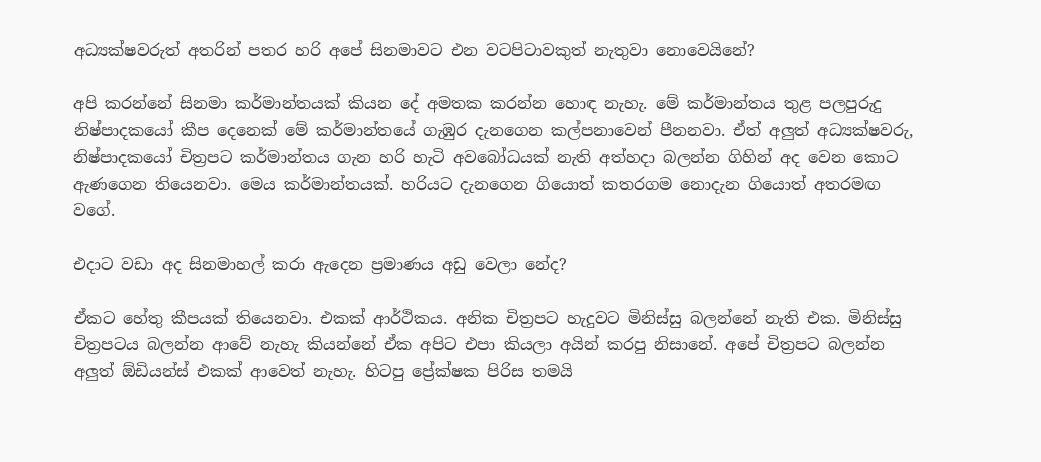අධ්‍යක්ෂවරුත් අතරින් පතර හරි අපේ සිනමාවට එන වටපිටාවකුත් නැතුවා නොවෙයිනේ?

අපි කරන්නේ සිනමා කර්මාන්තයක් කියන දේ අමතක කරන්න හොඳ නැහැ. මේ කර්මාන්තය තුළ පලපුරුදු නිෂ්පාදකයෝ කීප දෙනෙක් මේ කර්මාන්තයේ ගැඹුර දැනගෙන කල්පනාවෙන් පීනනවා. ඒත් අලුත් අධ්‍යක්ෂවරු, නිෂ්පාදකයෝ චිත්‍රපට කර්මාන්තය ගැන හරි හැටි අවබෝධයක් නැති අත්හදා බලන්න ගිහින් අද වෙන කොට ඇණගෙන තියෙනවා. මෙය කර්මාන්තයක්. හරියට දැනගෙන ගියොත් කතරගම නොදැන ගියොත් අතරමඟ වගේ.

එදාට වඩා අද සිනමාහල් කරා ඇදෙන ප්‍රමාණය අඩු වෙලා නේද?

ඒකට හේතු කීපයක් තියෙනවා. එකක් ආර්ථිකය. අනික චිත්‍රපට හැදුවට මිනිස්සු බලන්නේ නැති එක. මිනිස්සු චිත්‍රපටය බලන්න ආවේ නැහැ කියන්නේ ඒක අපිට එපා කියලා අයින් කරපු නිසානේ. අපේ චිත්‍රපට බලන්න අලුත් ඕඩියන්ස් එකක් ආවෙත් නැහැ. හිටපු ප්‍රේක්ෂක පිරිස තමයි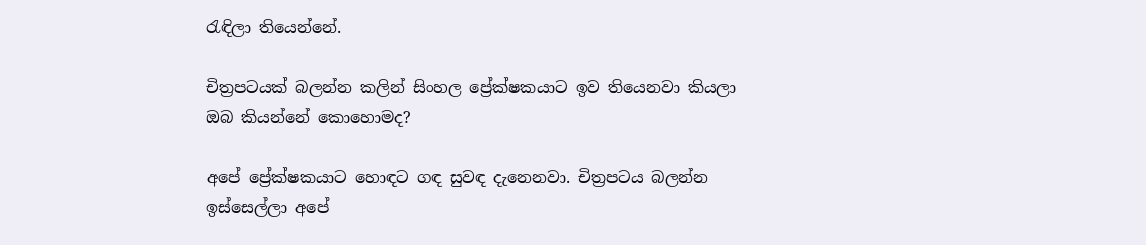රැඳිලා තියෙන්නේ.

චිත්‍රපටයක් බලන්න කලින් සිංහල ප්‍රේක්ෂකයාට ඉව තියෙනවා කියලා ඔබ කියන්නේ කොහොමද?

අපේ ප්‍රේක්ෂකයාට හොඳට ගඳ සුවඳ දැනෙනවා. චිත්‍රපටය බලන්න ඉස්සෙල්ලා අපේ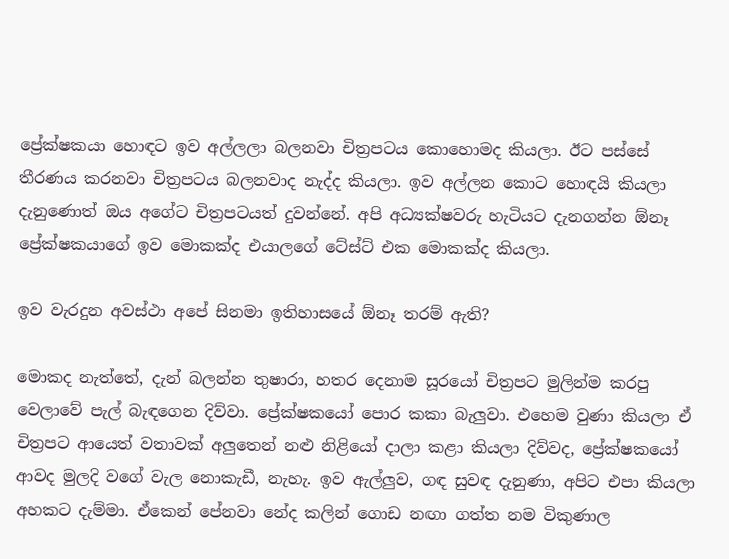ප්‍රේක්ෂකයා හොඳට ඉව අල්ලලා බලනවා චිත්‍රපටය කොහොමද කියලා. ඊට පස්සේ තීරණය කරනවා චිත්‍රපටය බලනවාද නැද්ද කියලා. ඉව අල්ලන කොට හොඳයි කියලා දැනුණොත් ඔය අගේට චිත්‍රපටයත් දුවන්නේ. අපි අධ්‍යක්ෂවරු හැටියට දැනගන්න ඕනෑ ප්‍රේක්ෂකයාගේ ඉව මොකක්ද එයාලගේ ටේස්ට් එක මොකක්ද කියලා.

ඉව වැරදුන අවස්ථා අපේ සිනමා ඉතිහාසයේ ඕනෑ තරම් ඇති?

මොකද නැත්තේ, දැන් බලන්න තුෂාරා, හතර දෙනාම සූරයෝ චිත්‍රපට මුලින්ම කරපු වෙලාවේ පැල් බැඳගෙන දිව්වා. ප්‍රේක්ෂකයෝ පොර කකා බැලුවා. එහෙම වුණා කියලා ඒ චිත්‍රපට ආයෙත් වතාවක් අලුතෙන් නළු නිළියෝ දාලා කළා කියලා දිව්වද, ප්‍රේක්ෂකයෝ ආවද මුලදි වගේ වැල නොකැඩී, නැහැ. ඉව ඇල්ලුව, ගඳ සුවඳ දැනුණා, අපිට එපා කියලා අහකට දැම්මා. ඒකෙන් පේනවා නේද කලින් ගොඩ නඟා ගත්ත නම විකුණාල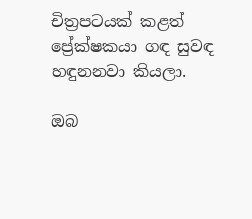චිත්‍රපටයක් කළත් ප්‍රේක්ෂකයා ගඳ සුවඳ හඳුනනවා කියලා.

ඔබ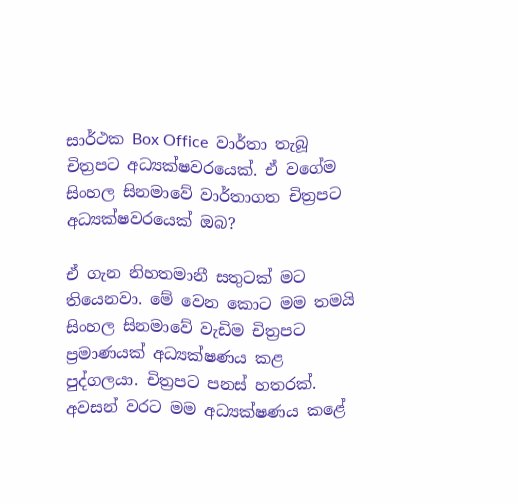සාර්ථක Box Office  වාර්තා තැබූ චිත්‍රපට අධ්‍යක්ෂවරයෙක්. ඒ වගේම සිංහල සිනමාවේ වාර්තාගත චිත්‍රපට අධ්‍යක්ෂවරයෙක් ඔබ?

ඒ ගැන නිහතමානී සතුටක් මට තියෙනවා. මේ වෙන කොට මම තමයි සිංහල සිනමාවේ වැඩිම චිත්‍රපට ප්‍රමාණයක් අධ්‍යක්ෂණය කළ පුද්ගලයා. චිත්‍රපට පනස් හතරක්. අවසන් වරට මම අධ්‍යක්ෂණය කළේ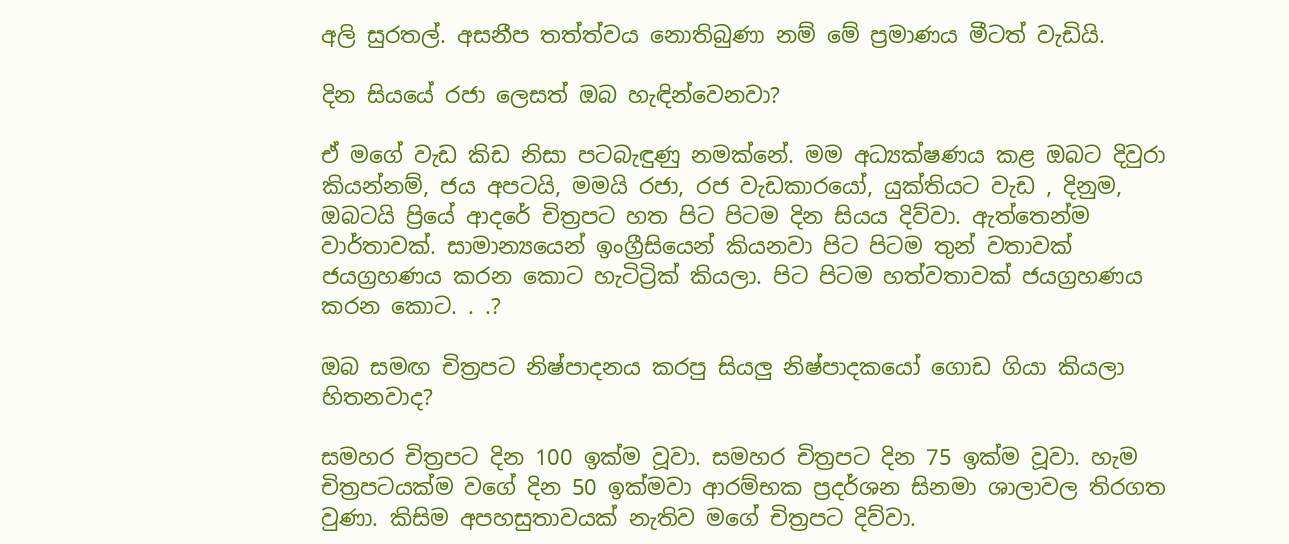අලි සුරතල්. අසනීප තත්ත්වය නොතිබුණා නම් මේ ප්‍රමාණය මීටත් වැඩියි.

දින සියයේ රජා ලෙසත් ඔබ හැඳින්වෙනවා?

ඒ මගේ වැඩ කිඩ නිසා පටබැඳුණු නමක්නේ. මම අධ්‍යක්ෂණය කළ ඔබට දිවුරා කියන්නම්, ජය අපටයි, මමයි රජා, රජ වැඩකාරයෝ, යුක්තියට වැඩ , දිනුම, ඔබටයි ප්‍රියේ ආදරේ චිත්‍රපට හත පිට පිටම දින සියය දිව්වා. ඇත්තෙන්ම වාර්තාවක්. සාමාන්‍යයෙන් ඉංග්‍රීසියෙන් කියනවා පිට පිටම තුන් වතාවක් ජයග්‍රහණය කරන කොට හැටිට්‍රික් කියලා. පිට පිටම හත්වතාවක් ජයග්‍රහණය කරන කොට. . .?

ඔබ සමඟ චිත්‍රපට නිෂ්පාදනය කරපු සියලු නිෂ්පාදකයෝ ගොඩ ගියා කියලා හිතනවාද?

සමහර චිත්‍රපට දින 100 ඉක්ම වූවා. සමහර චිත්‍රපට දින 75 ඉක්ම වූවා. හැම චිත්‍රපටයක්ම වගේ දින 50 ඉක්මවා ආරම්භක ප්‍රදර්ශන සිනමා ශාලාවල තිරගත වුණා. කිසිම අපහසුතාවයක් නැතිව මගේ චිත්‍රපට දිව්වා.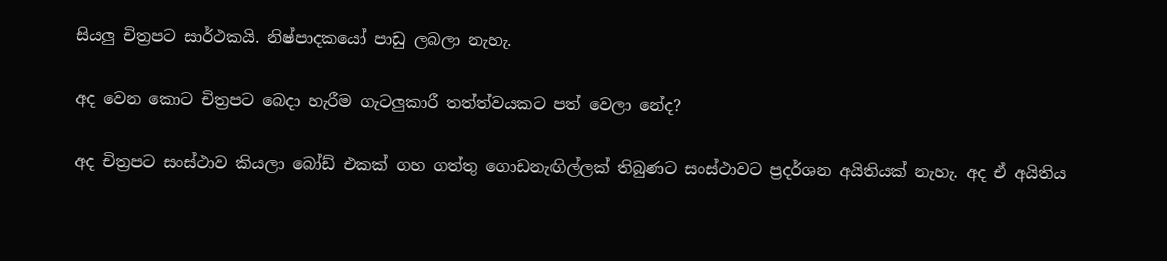සියලු චිත්‍රපට සාර්ථකයි. නිෂ්පාදකයෝ පාඩු ලබලා නැහැ.

අද වෙන කොට චිත්‍රපට බෙදා හැරීම ගැටලුකාරී තත්ත්වයකට පත් වෙලා නේද?

අද චිත්‍රපට සංස්ථාව කියලා බෝඩ් එකක් ගහ ගත්තු ගොඩනැඟිල්ලක් තිබුණට සංස්ථාවට ප්‍රදර්ශන අයිතියක් නැහැ. අද ඒ අයිතිය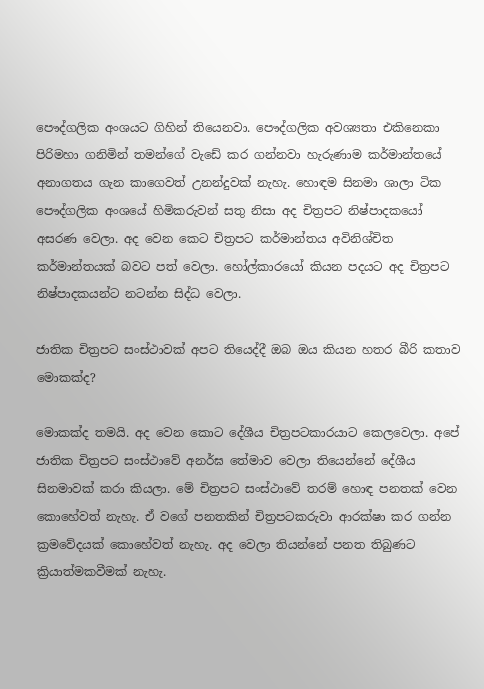පෞද්ගලික අංශයට ගිහින් තියෙනවා. පෞද්ගලික අවශ්‍යතා එකිනෙකා පිරිමහා ගනිමින් තමන්ගේ වැඩේ කර ගන්නවා හැරුණාම කර්මාන්තයේ අනාගතය ගැන කාගෙවත් උනන්දුවක් නැහැ. හොඳම සිනමා ශාලා ටික පෞද්ගලික අංශයේ හිමිකරුවන් සතු නිසා අද චිත්‍රපට නිෂ්පාදකයෝ අසරණ වෙලා. අද වෙන කෙට චිත්‍රපට කර්මාන්තය අවිනිශ්චිත කර්මාන්තයක් බවට පත් වෙලා. හෝල්කාරයෝ කියන පදයට අද චිත්‍රපට නිෂ්පාදකයන්ට නටන්න සිද්ධ වෙලා.

ජාතික චිත්‍රපට සංස්ථාවක් අපට තියෙද්දී ඔබ ඔය කියන හතර බීරි කතාව මොකක්ද?

මොකක්ද තමයි. අද වෙන කොට දේශීය චිත්‍රපටකාරයාට කෙලවෙලා. අපේ ජාතික චිත්‍රපට සංස්ථාවේ අනර්ඝ තේමාව වෙලා තියෙන්නේ දේශීය සිනමාවක් කරා කියලා. මේ චිත්‍රපට සංස්ථාවේ තරම් හොඳ පනතක් වෙන කොහේවත් නැහැ. ඒ වගේ පනතකින් චිත්‍රපටකරුවා ආරක්ෂා කර ගන්න ක්‍රමවේදයක් කොහේවත් නැහැ. අද වෙලා තියන්නේ පනත තිබුණට ක්‍රියාත්මකවීමක් නැහැ.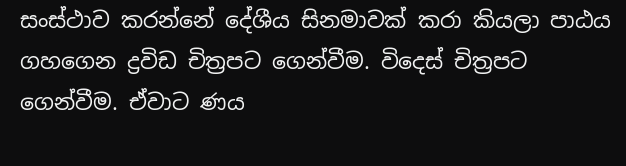සංස්ථාව කරන්නේ දේශීය සිනමාවක් කරා කියලා පාඨය ගහගෙන ද්‍රවිඩ චිත්‍රපට ගෙන්වීම. විදෙස් චිත්‍රපට ගෙන්වීම. ඒවාට ණය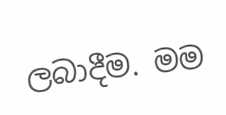ලබාදීම. මම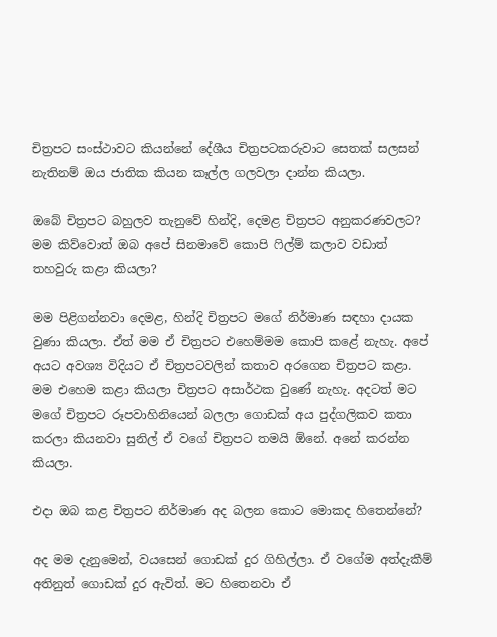චිත්‍රපට සංස්ථාවට කියන්නේ දේශීය චිත්‍රපටකරුවාට සෙතක් සලසන් නැතිනම් ඔය ජාතික කියන කෑල්ල ගලවලා දාන්න කියලා.

ඔබේ චිත්‍රපට බහුලව තැනුවේ හින්දි, දෙමළ චිත්‍රපට අනුකරණවලට? මම කිව්වොත් ඔබ අපේ සිනමාවේ කොපි ෆිල්ම් කලාව වඩාත් තහවුරු කළා කියලා?

මම පිළිගන්නවා දෙමළ, හින්දි චිත්‍රපට මගේ නිර්මාණ සඳහා දායක වුණා කියලා. ඒත් මම ඒ චිත්‍රපට එහෙම්මම කොපි කළේ නැහැ. අපේ අයට අවශ්‍ය විදියට ඒ චිත්‍රපටවලින් කතාව අරගෙන චිත්‍රපට කළා. මම එහෙම කළා කියලා චිත්‍රපට අසාර්ථක වුණේ නැහැ. අදටත් මට මගේ චිත්‍රපට රූපවාහිනියෙන් බලලා ගොඩක් අය පුද්ගලිකව කතා කරලා කියනවා සුනිල් ඒ වගේ චිත්‍රපට තමයි ඕනේ. අනේ කරන්න කියලා.

එදා ඔබ කළ චිත්‍රපට නිර්මාණ අද බලන කොට මොකද හිතෙන්නේ?

අද මම දැනුමෙන්, වයසෙන් ගොඩක් දුර ගිහිල්ලා. ඒ වගේම අත්දැකීම් අතිනුත් ගොඩක් දුර ඇවිත්. මට හිතෙනවා ඒ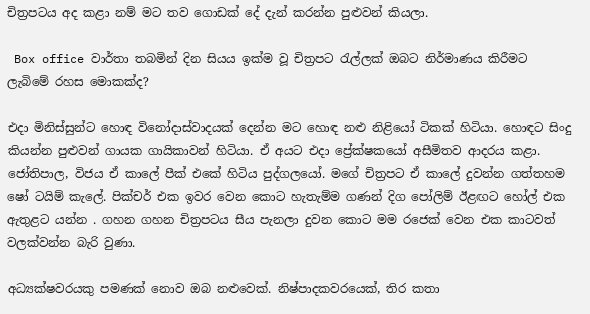චිත්‍රපටය අද කළා නම් මට තව ගොඩක් දේ දැන් කරන්න පුළුවන් කියලා.

 Box office වාර්තා තබමින් දින සියය ඉක්ම වූ චිත්‍රපට රැල්ලක් ඔබට නිර්මාණය කිරීමට ලැබිමේ රහස මොකක්ද?

එදා මිනිස්සුන්ට හොඳ විනෝදාස්වාදයක් දෙන්න මට හොඳ නළු නිළියෝ ටිකක් හිටියා. හොඳට සිංදු කියන්න පුළුවන් ගායක ගායිකාවන් හිටියා. ඒ අයට එදා ප්‍රේක්ෂකයෝ අසීමිතව ආදරය කළා. ජෝතිපාල, විජය ඒ කාලේ පීක් එකේ හිටිය පුද්ගලයෝ. මගේ චිත්‍රපට ඒ කාලේ දුවන්න ගත්තහම ෂෝ ටයිම් කැලේ. පික්චර් එක ඉවර වෙන කොට හැතැම්ම ගණන් දිග පෝලිම් ඊළඟට හෝල් එක ඇතුළට යන්න . ගහන ගහන චිත්‍රපටය සීය පැනලා දුවන කොට මම රජෙක් වෙන එක කාටවත් වලක්වන්න බැරි වුණා.

අධ්‍යක්ෂවරයකු පමණක් නොව ඔබ නළුවෙක්. නිෂ්පාදකවරයෙක්, තිර කතා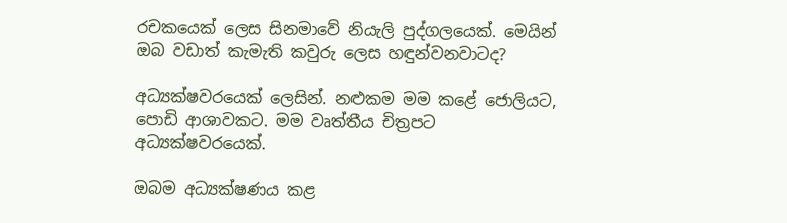රචකයෙක් ලෙස සිනමාවේ නියැලි පුද්ගලයෙක්. මෙයින් ඔබ වඩාත් කැමැති කවුරු ලෙස හඳුන්වනවාටද?

අධ්‍යක්ෂවරයෙක් ලෙසින්. නළුකම මම කළේ ජොලියට, පොඩි ආශාවකට. මම වෘත්තීය චිත්‍රපට අධ්‍යක්ෂවරයෙක්.

ඔබම අධ්‍යක්ෂණය කළ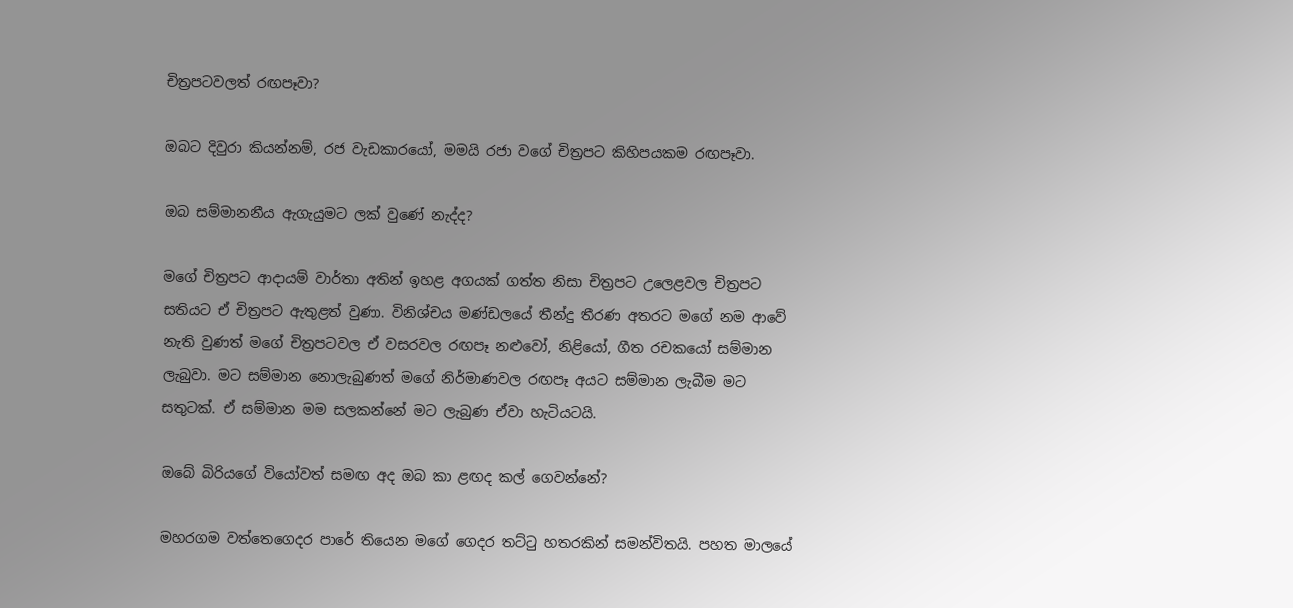චිත්‍රපටවලත් රඟපෑවා?

ඔබට දිවුරා කියන්නම්, රජ වැඩකාරයෝ, මමයි රජා වගේ චිත්‍රපට කිහිපයකම රඟපෑවා.

ඔබ සම්මානනීය ඇගැයුමට ලක් වුණේ නැද්ද?

මගේ චිත්‍රපට ආදායම් වාර්තා අතින් ඉහළ අගයක් ගත්ත නිසා චිත්‍රපට උලෙළවල චිත්‍රපට සතියට ඒ චිත්‍රපට ඇතුළත් වුණා. විනිශ්චය මණ්ඩලයේ තීන්දු තීරණ අතරට මගේ නම ආවේ නැති වුණත් මගේ චිත්‍රපටවල ඒ වසරවල රඟපෑ නළුවෝ, නිළියෝ, ගීත රචකයෝ සම්මාන ලැබුවා. මට සම්මාන නොලැබුණත් මගේ නිර්මාණවල රඟපෑ අයට සම්මාන ලැබීම මට සතුටක්. ඒ සම්මාන මම සලකන්නේ මට ලැබුණ ඒවා හැටියටයි.

ඔබේ බිරියගේ වියෝවත් සමඟ අද ඔබ කා ළඟද කල් ගෙවන්නේ?

මහරගම වත්තෙගෙදර පාරේ තියෙන මගේ ගෙදර තට්ටු හතරකින් සමන්විතයි. පහත මාලයේ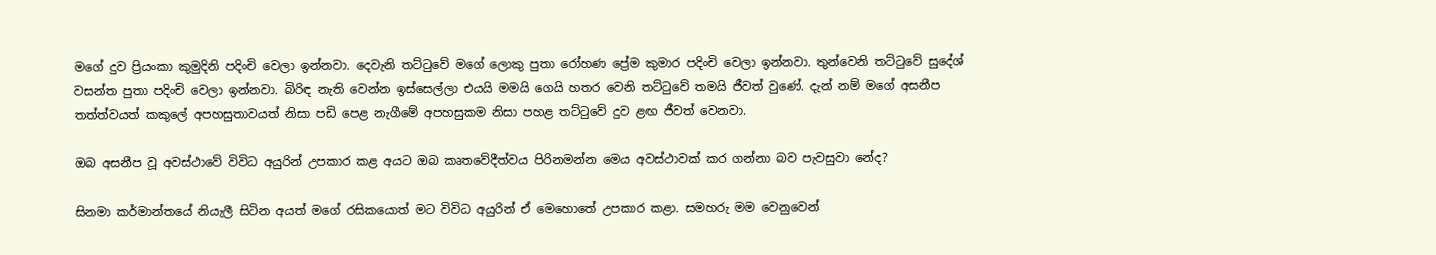මගේ දුව ප්‍රියංකා කුමුදිනි පදිංචි වෙලා ඉන්නවා. දෙවැනි තට්ටුවේ මගේ ලොකු පුතා රෝහණ ප්‍රේම කුමාර පදිංචි වෙලා ඉන්නවා. තුන්වෙනි තට්ටුවේ සුදේශ් වසන්ත පුතා පදිංචි වෙලා ඉන්නවා. බිරිඳ නැති වෙන්න ඉස්සෙල්ලා එයයි මමයි ගෙයි හතර වෙනි තට්ටුවේ තමයි ජීවත් වුණේ. දැන් නම් මගේ අසනීප තත්ත්වයත් කකුලේ අපහසුතාවයත් නිසා පඩි පෙළ නැගීමේ අපහසුකම නිසා පහළ තට්ටුවේ දුව ළඟ ජීවත් වෙනවා.

ඔබ අසනීප වූ අවස්ථාවේ විවිධ අයුරින් උපකාර කළ අයට ඔබ කෘතවේදීත්වය පිරිනමන්න මෙය අවස්ථාවක් කර ගන්නා බව පැවසුවා නේද?

සිනමා කර්මාන්තයේ නියැලී සිටින අයත් මගේ රසිකයොත් මට විවිධ අයුරින් ඒ මෙහොතේ උපකාර කළා. සමහරු මම වෙනුවෙන්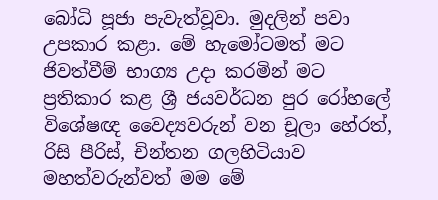බෝධි පූජා පැවැත්වූවා. මුදලින් පවා උපකාර කළා. මේ හැමෝටමත් මට ජිවත්වීම් භාග්‍ය උදා කරමින් මට ප්‍රතිකාර කළ ශ්‍රී ජයවර්ධන පුර රෝහලේ විශේෂඥ වෛද්‍යවරුන් වන චූලා හේරත්, රිසි පීරිස්, චින්තන ගලහිටියාව මහත්වරුන්වත් මම මේ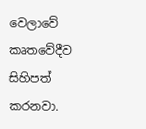වෙලාවේ කෘතවේදීව සිහිපත් කරනවා.